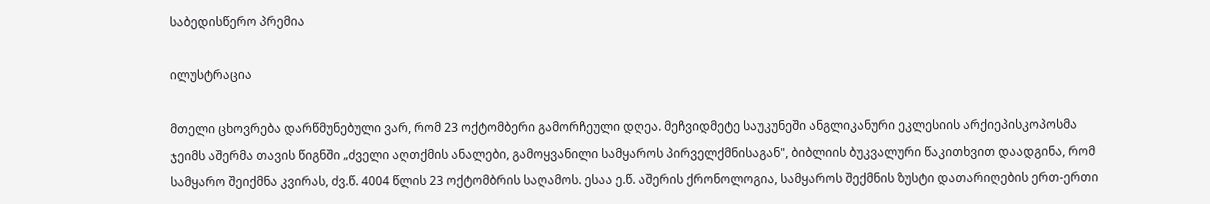საბედისწერო პრემია

ილუსტრაცია

მთელი ცხოვრება დარწმუნებული ვარ, რომ 23 ოქტომბერი გამორჩეული დღეა. მეჩვიდმეტე საუკუნეში ანგლიკანური ეკლესიის არქიეპისკოპოსმა ჯეიმს აშერმა თავის წიგნში „ძველი აღთქმის ანალები, გამოყვანილი სამყაროს პირველქმნისაგან", ბიბლიის ბუკვალური წაკითხვით დაადგინა, რომ სამყარო შეიქმნა კვირას, ძვ.წ. 4004 წლის 23 ოქტომბრის საღამოს. ესაა ე.წ. აშერის ქრონოლოგია, სამყაროს შექმნის ზუსტი დათარიღების ერთ-ერთი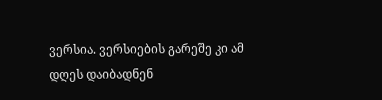ვერსია. ვერსიების გარეშე კი ამ დღეს დაიბადნენ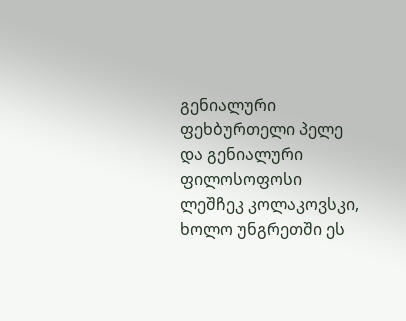გენიალური ფეხბურთელი პელე და გენიალური ფილოსოფოსი ლეშჩეკ კოლაკოვსკი, ხოლო უნგრეთში ეს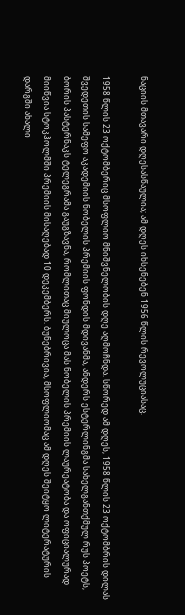ნაციის მთავარი დღესასწაულია; ამ დღეს იხსენებენ 1956 წლის რევოლუციასაც.

1958 წლის 23 ოქტომბერიც მსოფლიო მნიშვნელობის დღე აღმოჩნდა. სწორედ ამ დღეს, 1958 წლის 23 ოქტომბრის დილას შვედეთის სამეფო აკადემიის ნობელის პრემიის ფონდის მდივანმა, ანდერს ესტერლინგმა სახელგანთქმულ რუს პოეტს, ბორის პასტერნაკს ტელეგრამა გაუგზავნა, რომლითაც მიულოცა მას ნობელის პრემიის ლაურეატობა და ოფიციალურად მიიწვია სტოკჰოლმში პრემიის მისაღებად 10 დეკემბერს. ბუნებრივია, მსოფლიომაც ამ დღეს შეიტყო ლიტერატურის დარგში ახალი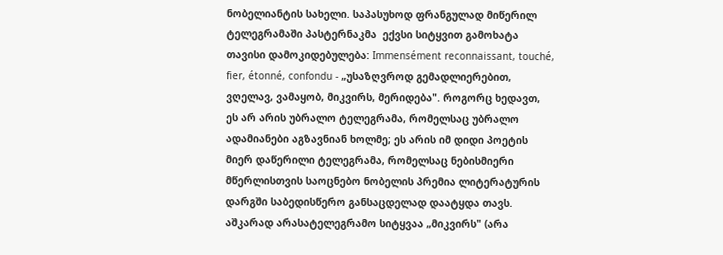ნობელიანტის სახელი. საპასუხოდ ფრანგულად მიწერილ ტელეგრამაში პასტერნაკმა  ექვსი სიტყვით გამოხატა თავისი დამოკიდებულება: Immensément reconnaissant, touché, fier, étonné, confondu - „უსაზღვროდ გემადლიერებით, ვღელავ, ვამაყობ, მიკვირს, მერიდება". როგორც ხედავთ, ეს არ არის უბრალო ტელეგრამა, რომელსაც უბრალო ადამიანები აგზავნიან ხოლმე; ეს არის იმ დიდი პოეტის მიერ დაწერილი ტელეგრამა, რომელსაც ნებისმიერი მწერლისთვის საოცნებო ნობელის პრემია ლიტერატურის დარგში საბედისწერო განსაცდელად დაატყდა თავს. აშკარად არასატელეგრამო სიტყვაა „მიკვირს" (არა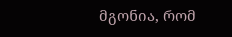მგონია, რომ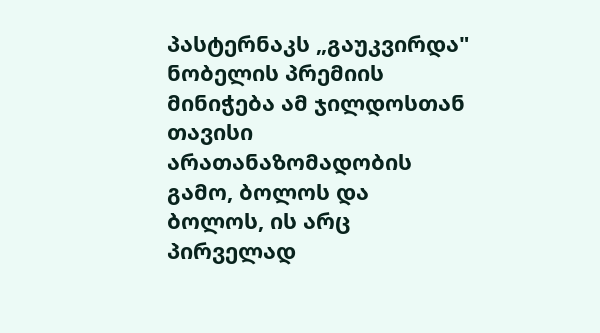პასტერნაკს „გაუკვირდა" ნობელის პრემიის მინიჭება ამ ჯილდოსთან თავისი არათანაზომადობის გამო, ბოლოს და ბოლოს, ის არც პირველად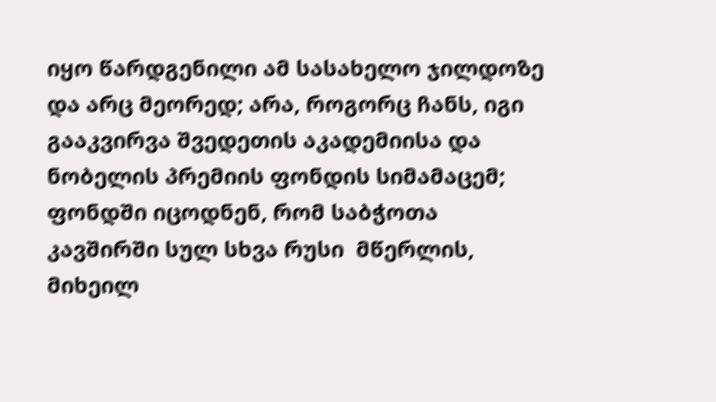იყო წარდგენილი ამ სასახელო ჯილდოზე და არც მეორედ; არა, როგორც ჩანს, იგი გააკვირვა შვედეთის აკადემიისა და ნობელის პრემიის ფონდის სიმამაცემ; ფონდში იცოდნენ, რომ საბჭოთა კავშირში სულ სხვა რუსი  მწერლის, მიხეილ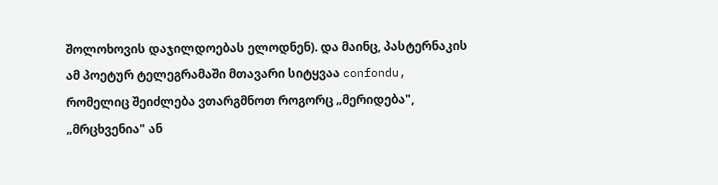შოლოხოვის დაჯილდოებას ელოდნენ). და მაინც, პასტერნაკის ამ პოეტურ ტელეგრამაში მთავარი სიტყვაა confondu, რომელიც შეიძლება ვთარგმნოთ როგორც „მერიდება", „მრცხვენია" ან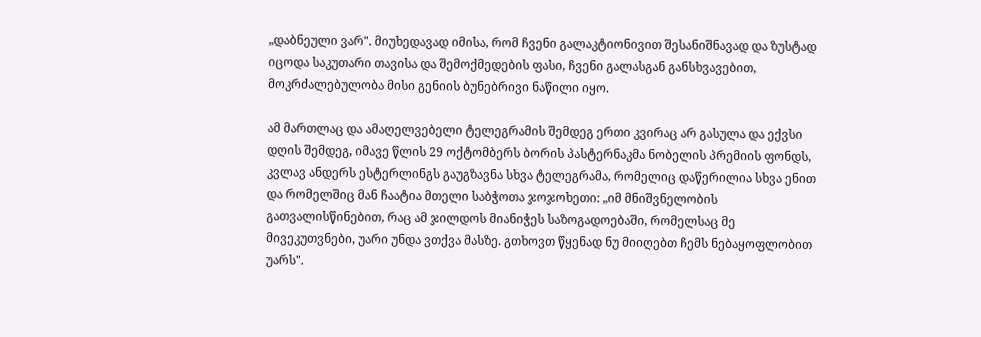„დაბნეული ვარ". მიუხედავად იმისა, რომ ჩვენი გალაკტიონივით შესანიშნავად და ზუსტად იცოდა საკუთარი თავისა და შემოქმედების ფასი, ჩვენი გალასგან განსხვავებით, მოკრძალებულობა მისი გენიის ბუნებრივი ნაწილი იყო.

ამ მართლაც და ამაღელვებელი ტელეგრამის შემდეგ ერთი კვირაც არ გასულა და ექვსი დღის შემდეგ, იმავე წლის 29 ოქტომბერს ბორის პასტერნაკმა ნობელის პრემიის ფონდს, კვლავ ანდერს ესტერლინგს გაუგზავნა სხვა ტელეგრამა, რომელიც დაწერილია სხვა ენით და რომელშიც მან ჩაატია მთელი საბჭოთა ჯოჯოხეთი: „იმ მნიშვნელობის გათვალისწინებით, რაც ამ ჯილდოს მიანიჭეს საზოგადოებაში, რომელსაც მე მივეკუთვნები, უარი უნდა ვთქვა მასზე. გთხოვთ წყენად ნუ მიიღებთ ჩემს ნებაყოფლობით უარს".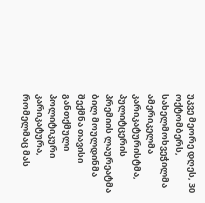უკვე მეორე დღეს, 30 ოქტომბერს, სახელმოხვეჭილმა ამერიკელმა კარიკატურისტმა, პულიტცერის პრემიის ლაურეატმა ბილ მოულდინმა შექმნა თავისი განთქმული პოლიტიკური კარიკატურა, რომელმაც მას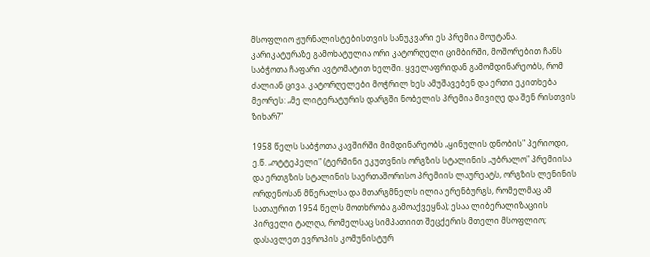მსოფლიო ჟურნალისტებისთვის სანუკვარი ეს პრემია მოუტანა. კარიკატურაზე გამოხატულია ორი კატორღელი ციმბირში, მოშორებით ჩანს საბჭოთა ჩაფარი ავტომატით ხელში. ყველაფრიდან გამომდინარეობს, რომ ძალიან ცივა. კატორღელები მოჭრილ ხეს ამუშავებენ და ერთი ეკითხება მეორეს: „მე ლიტერატურის დარგში ნობელის პრემია მივიღე და შენ რისთვის ზიხარ?"

1958 წელს საბჭოთა კავშირში მიმდინარეობს „ყინულის დნობის" პერიოდი, ე.წ. „ოტტეპელი" (ტერმინი ეკუთვნის ორგზის სტალინის „უბრალო" პრემიისა და ერთგზის სტალინის საერთაშორისო პრემიის ლაურეატს, ორგზის ლენინის ორდენოსან მწერალსა და მთარგმნელს ილია ერენბურგს, რომელმაც ამ სათაურით 1954 წელს მოთხრობა გამოაქვეყნა); ესაა ლიბერალიზაციის პირველი ტალღა, რომელსაც სიმპათიით შეცქერის მთელი მსოფლიო; დასავლეთ ევროპის კომუნისტურ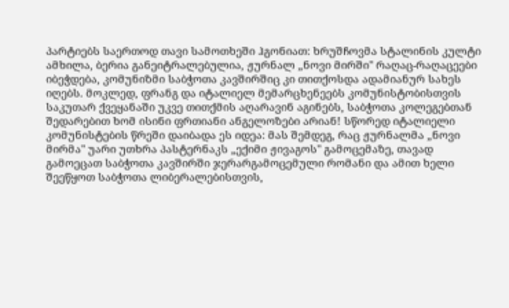პარტიებს საერთოდ თავი სამოთხეში ჰგონიათ: ხრუშჩოვმა სტალინის კულტი ამხილა, ბერია განეიტრალებულია, ჟურნალ „ნოვი მირში" რაღაც-რაღაცეები იბეჭდება, კომუნიზმი საბჭოთა კავშირშიც კი თითქოსდა ადამიანურ სახეს იღებს. მოკლედ, ფრანგ და იტალიელ მემარცხენეებს კომუნისტობისთვის საკუთარ ქვეყანაში უკვე თითქმის აღარავინ აგინებს, საბჭოთა კოლეგებთან შედარებით ხომ ისინი ფრთიანი ანგელოზები არიან! სწორედ იტალიელი კომუნისტების წრეში დაიბადა ეს იდეა: მას შემდეგ, რაც ჟურნალმა „ნოვი მირმა" უარი უთხრა პასტერნაკს „ექიმი ჟივაგოს" გამოცემაზე, თავად გამოეცათ საბჭოთა კავშირში ჯერარგამოცემული რომანი და ამით ხელი შეეწყოთ საბჭოთა ლიბერალებისთვის,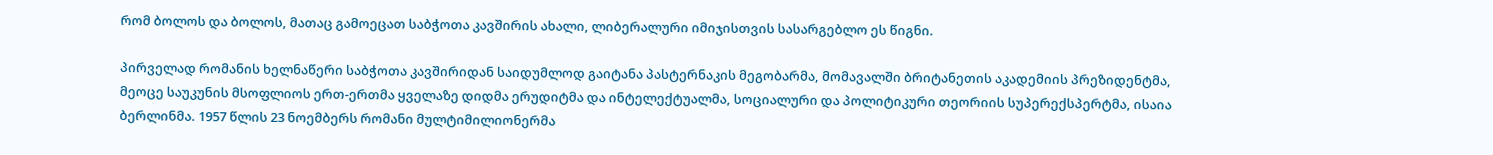რომ ბოლოს და ბოლოს, მათაც გამოეცათ საბჭოთა კავშირის ახალი, ლიბერალური იმიჯისთვის სასარგებლო ეს წიგნი.

პირველად რომანის ხელნაწერი საბჭოთა კავშირიდან საიდუმლოდ გაიტანა პასტერნაკის მეგობარმა, მომავალში ბრიტანეთის აკადემიის პრეზიდენტმა, მეოცე საუკუნის მსოფლიოს ერთ-ერთმა ყველაზე დიდმა ერუდიტმა და ინტელექტუალმა, სოციალური და პოლიტიკური თეორიის სუპერექსპერტმა, ისაია ბერლინმა. 1957 წლის 23 ნოემბერს რომანი მულტიმილიონერმა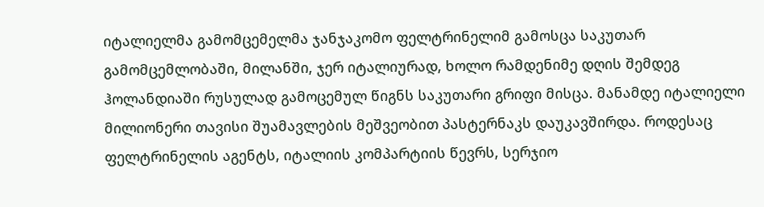იტალიელმა გამომცემელმა ჯანჯაკომო ფელტრინელიმ გამოსცა საკუთარ გამომცემლობაში, მილანში, ჯერ იტალიურად, ხოლო რამდენიმე დღის შემდეგ ჰოლანდიაში რუსულად გამოცემულ წიგნს საკუთარი გრიფი მისცა. მანამდე იტალიელი მილიონერი თავისი შუამავლების მეშვეობით პასტერნაკს დაუკავშირდა. როდესაც ფელტრინელის აგენტს, იტალიის კომპარტიის წევრს, სერჯიო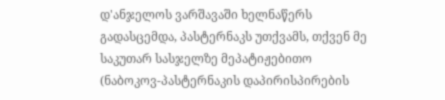დ'ანჯელოს ვარშავაში ხელნაწერს გადასცემდა, პასტერნაკს უთქვამს, თქვენ მე საკუთარ სასჯელზე მეპატიჟებითო (ნაბოკოვ-პასტერნაკის დაპირისპირების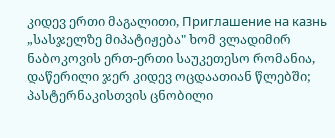კიდევ ერთი მაგალითი, Приглашение на казнь „სასჯელზე მიპატიჟება" ხომ ვლადიმირ ნაბოკოვის ერთ-ერთი საუკეთესო რომანია, დაწერილი ჯერ კიდევ ოცდაათიან წლებში; პასტერნაკისთვის ცნობილი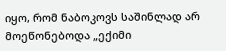იყო, რომ ნაბოკოვს საშინლად არ მოეწონებოდა „ექიმი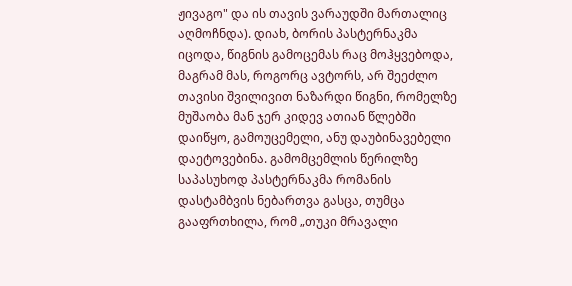ჟივაგო" და ის თავის ვარაუდში მართალიც აღმოჩნდა). დიახ, ბორის პასტერნაკმა იცოდა, წიგნის გამოცემას რაც მოჰყვებოდა, მაგრამ მას, როგორც ავტორს, არ შეეძლო თავისი შვილივით ნაზარდი წიგნი, რომელზე მუშაობა მან ჯერ კიდევ ათიან წლებში დაიწყო, გამოუცემელი, ანუ დაუბინავებელი დაეტოვებინა. გამომცემლის წერილზე საპასუხოდ პასტერნაკმა რომანის დასტამბვის ნებართვა გასცა, თუმცა გააფრთხილა, რომ „თუკი მრავალი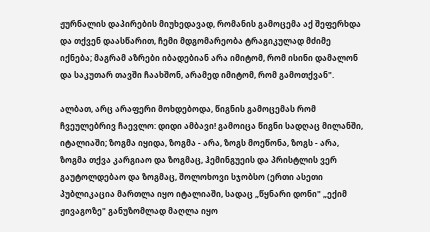ჟურნალის დაპირების მიუხედავად, რომანის გამოცემა აქ შეფერხდა და თქვენ დაასწარით, ჩემი მდგომარეობა ტრაგიკულად მძიმე იქნება; მაგრამ აზრები იბადებიან არა იმიტომ, რომ ისინი დამალონ და საკუთარ თავში ჩაახშონ, არამედ იმიტომ, რომ გამოთქვან".

ალბათ, არც არაფერი მოხდებოდა, წიგნის გამოცემას რომ ჩვეულებრივ ჩაევლო: დიდი ამბავი! გამოიცა წიგნი სადღაც მილანში, იტალიაში; ზოგმა იყიდა, ზოგმა - არა, ზოგს მოეწონა, ზოგს - არა, ზოგმა თქვა კარგიაო და ზოგმაც, ჰემინგუეის და პრისტლის ვერ გაუტოლდებაო და ზოგმაც, შოლოხოვი სჯობსო (ერთი ასეთი პუბლიკაცია მართლა იყო იტალიაში, სადაც „წყნარი დონი" „ექიმ ჟივაგოზე" განუზომლად მაღლა იყო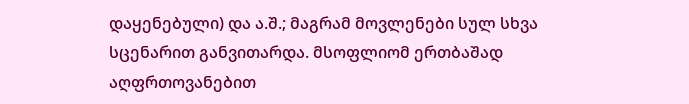დაყენებული) და ა.შ.; მაგრამ მოვლენები სულ სხვა სცენარით განვითარდა. მსოფლიომ ერთბაშად აღფრთოვანებით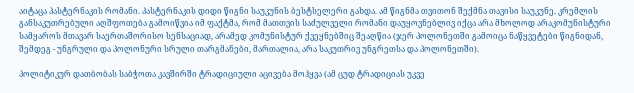აიტაცა პასტერნაკის რომანი. პასტერნაკის დიდი წიგნი საუკუნის ბესტსელერი გახდა. ამ წიგნმა თვითონ შექმნა თავისი საუკუნე. კრემლის განსაკუთრებული აღშფოთება გამოიწვია იმ ფაქტმა, რომ მათთვის საძულველი რომანი დაუყოვნებლივ იქცა არა მხოლოდ არაკომუნისტური სამყაროს მთავარ საერთაშორისო სენსაციად, არამედ კომუნისტურ ქვეყნებშიც შეაღწია (ჯერ პოლონეთში გამოიცა ნაწყვეტები წიგნიდან, შემდეგ - უნგრული და პოლონური სრული თარგმანები, მართალია, არა საკუთრივ უნგრეთსა და პოლონეთში).

პოლიტიკურ დათბობას საბჭოთა კავშირში ტრადიციული აცივება მოჰყვა (ამ ცუდ ტრადიციას უკვე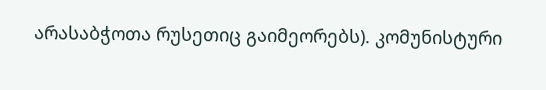არასაბჭოთა რუსეთიც გაიმეორებს). კომუნისტური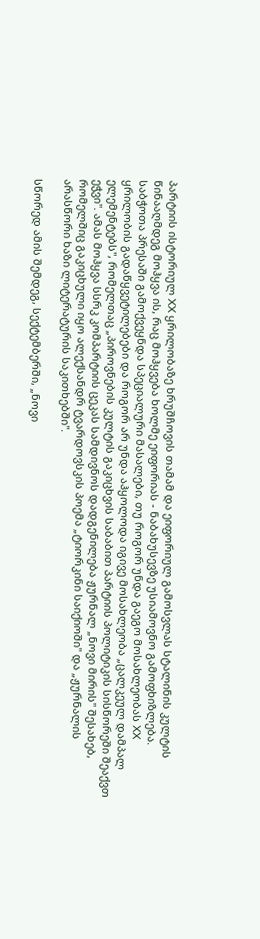პარტიის ისტორიულ XX ყრილობაზე ხრუშჩოვის თამამ და ეიფორიულ გამოსვლას სტალინის კულტის წინააღმდეგ მოჰყვა ის, რაც მოჰყვება ხოლმე ეიფორიას - ნაბახუსევზე უსიამოვნო გამოფხიზლება. საბჭოთა პრესაში გამოქვეყნდა სპეციალური მასალები, თუ როგორ უნდა გაეგო მოსახლეობას XX ყრილობის გადაწყვეტილებები და როგორ არ უნდა აჰყოლოდა იგივე მოსახლეობა „ცალკეულ დამპალ ელემენტებს", რომელთაც „პიროვნების კულტის გაკიცხვის საბაბით პარტიის პოლიტიკის სისწორეში შეაქვთ ეჭვი". ამას მოჰყვა სსრკ კომპარტიის ცეკას სამდივნოს დადგენილება ჟურნალ „ნოვი მირის" შესახებ, რომელშიც გაკიცხული იყო ალექსანდრ ტვარდოვსკის პოემა „ტიორკინი საიქიოში" და „ჟურნალის არასწორი ხაზი ლიტერატურის საკითხებში".

სწორედ ამის შემდეგ, სექტემბერში, „ნოვი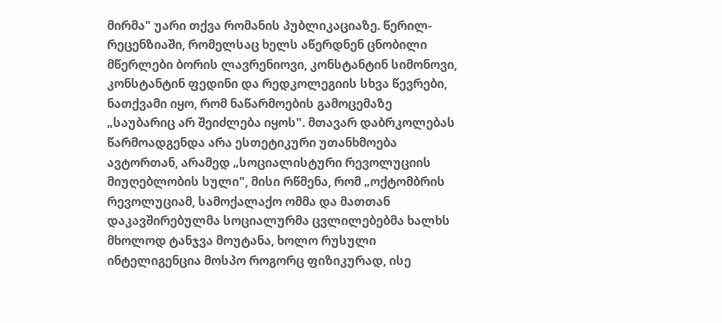მირმა" უარი თქვა რომანის პუბლიკაციაზე. წერილ-რეცენზიაში, რომელსაც ხელს აწერდნენ ცნობილი მწერლები ბორის ლავრენიოვი, კონსტანტინ სიმონოვი, კონსტანტინ ფედინი და რედკოლეგიის სხვა წევრები, ნათქვამი იყო, რომ ნაწარმოების გამოცემაზე „საუბარიც არ შეიძლება იყოს". მთავარ დაბრკოლებას წარმოადგენდა არა ესთეტიკური უთანხმოება ავტორთან, არამედ „სოციალისტური რევოლუციის მიუღებლობის სული", მისი რწმენა, რომ „ოქტომბრის რევოლუციამ, სამოქალაქო ომმა და მათთან დაკავშირებულმა სოციალურმა ცვლილებებმა ხალხს მხოლოდ ტანჯვა მოუტანა, ხოლო რუსული ინტელიგენცია მოსპო როგორც ფიზიკურად, ისე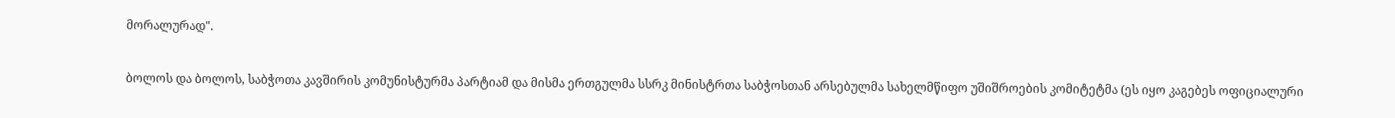მორალურად".

ბოლოს და ბოლოს, საბჭოთა კავშირის კომუნისტურმა პარტიამ და მისმა ერთგულმა სსრკ მინისტრთა საბჭოსთან არსებულმა სახელმწიფო უშიშროების კომიტეტმა (ეს იყო კაგებეს ოფიციალური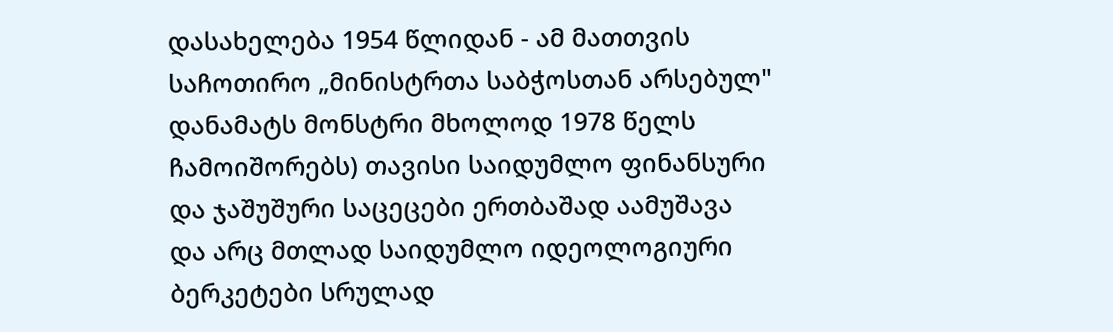დასახელება 1954 წლიდან - ამ მათთვის საჩოთირო „მინისტრთა საბჭოსთან არსებულ" დანამატს მონსტრი მხოლოდ 1978 წელს ჩამოიშორებს) თავისი საიდუმლო ფინანსური და ჯაშუშური საცეცები ერთბაშად აამუშავა და არც მთლად საიდუმლო იდეოლოგიური ბერკეტები სრულად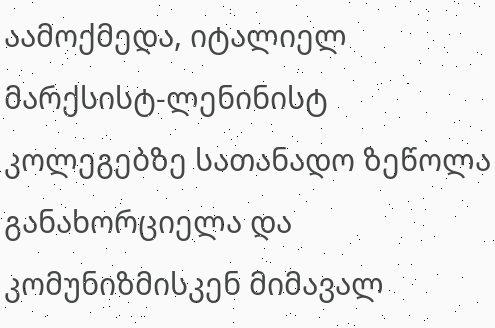აამოქმედა, იტალიელ მარქსისტ-ლენინისტ კოლეგებზე სათანადო ზეწოლა განახორციელა და კომუნიზმისკენ მიმავალ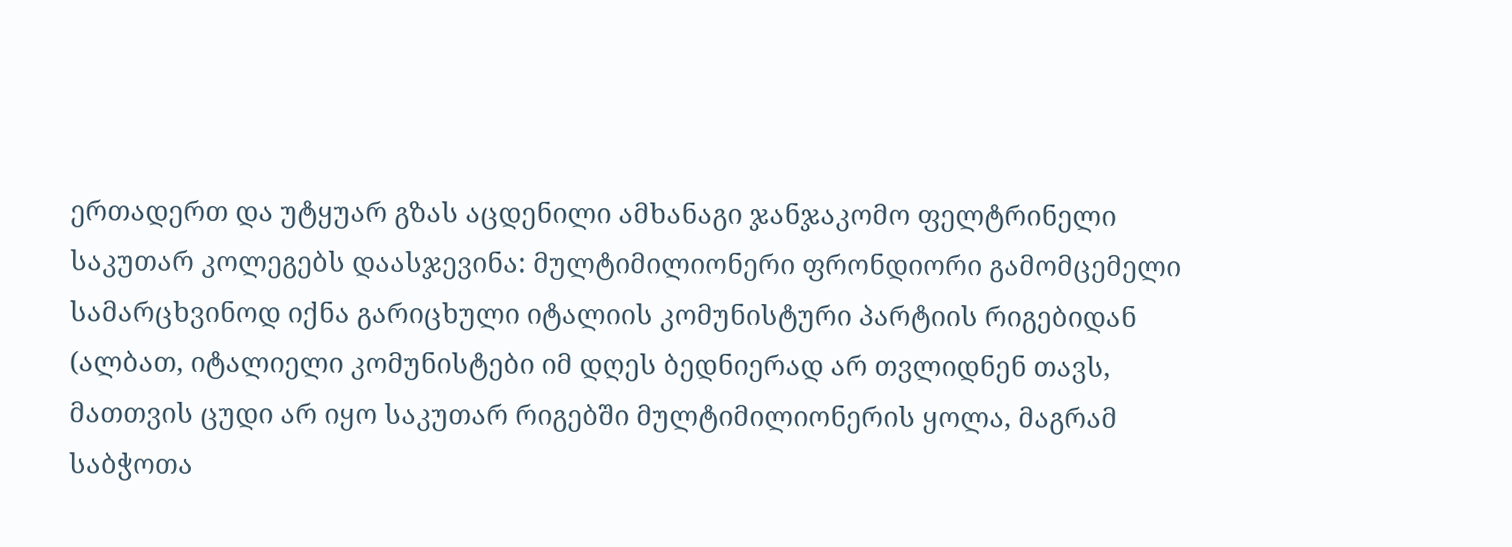ერთადერთ და უტყუარ გზას აცდენილი ამხანაგი ჯანჯაკომო ფელტრინელი საკუთარ კოლეგებს დაასჯევინა: მულტიმილიონერი ფრონდიორი გამომცემელი სამარცხვინოდ იქნა გარიცხული იტალიის კომუნისტური პარტიის რიგებიდან (ალბათ, იტალიელი კომუნისტები იმ დღეს ბედნიერად არ თვლიდნენ თავს, მათთვის ცუდი არ იყო საკუთარ რიგებში მულტიმილიონერის ყოლა, მაგრამ საბჭოთა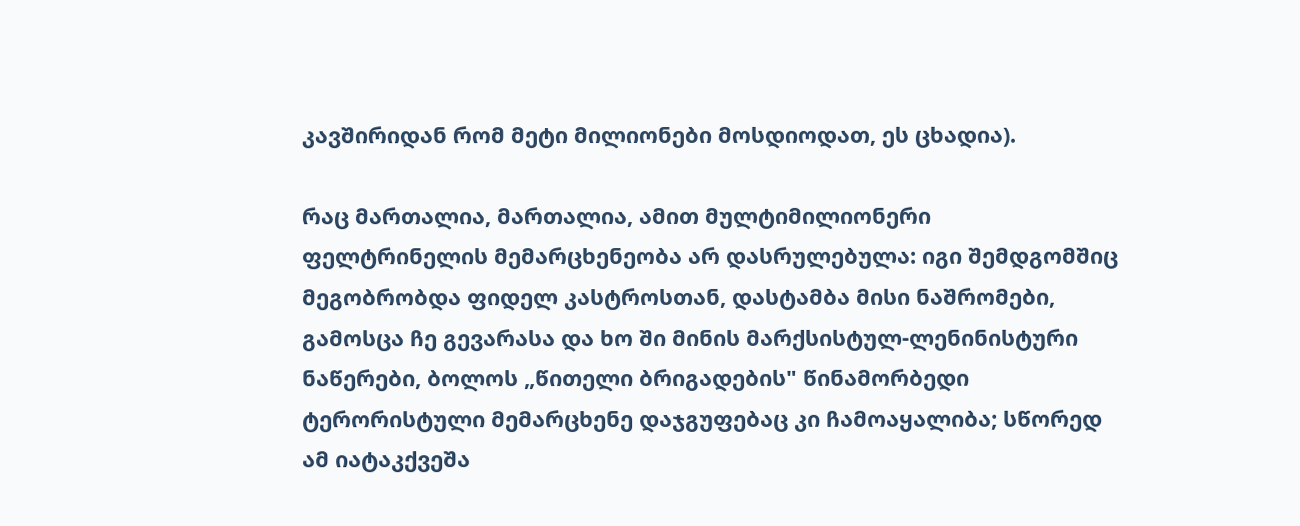კავშირიდან რომ მეტი მილიონები მოსდიოდათ, ეს ცხადია).

რაც მართალია, მართალია, ამით მულტიმილიონერი ფელტრინელის მემარცხენეობა არ დასრულებულა: იგი შემდგომშიც მეგობრობდა ფიდელ კასტროსთან, დასტამბა მისი ნაშრომები, გამოსცა ჩე გევარასა და ხო ში მინის მარქსისტულ-ლენინისტური ნაწერები, ბოლოს „წითელი ბრიგადების" წინამორბედი ტერორისტული მემარცხენე დაჯგუფებაც კი ჩამოაყალიბა; სწორედ ამ იატაკქვეშა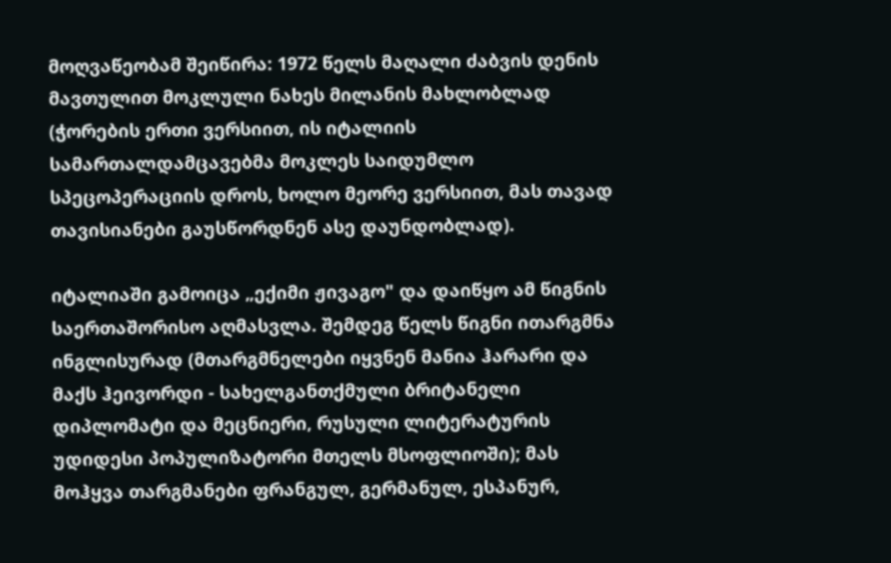მოღვაწეობამ შეიწირა: 1972 წელს მაღალი ძაბვის დენის მავთულით მოკლული ნახეს მილანის მახლობლად (ჭორების ერთი ვერსიით, ის იტალიის სამართალდამცავებმა მოკლეს საიდუმლო სპეცოპერაციის დროს, ხოლო მეორე ვერსიით, მას თავად თავისიანები გაუსწორდნენ ასე დაუნდობლად).

იტალიაში გამოიცა „ექიმი ჟივაგო" და დაიწყო ამ წიგნის საერთაშორისო აღმასვლა. შემდეგ წელს წიგნი ითარგმნა ინგლისურად (მთარგმნელები იყვნენ მანია ჰარარი და მაქს ჰეივორდი - სახელგანთქმული ბრიტანელი დიპლომატი და მეცნიერი, რუსული ლიტერატურის უდიდესი პოპულიზატორი მთელს მსოფლიოში); მას მოჰყვა თარგმანები ფრანგულ, გერმანულ, ესპანურ,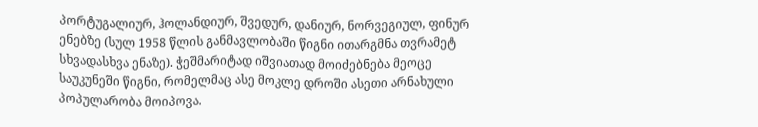პორტუგალიურ, ჰოლანდიურ, შვედურ, დანიურ, ნორვეგიულ, ფინურ ენებზე (სულ 1958 წლის განმავლობაში წიგნი ითარგმნა თვრამეტ სხვადასხვა ენაზე). ჭეშმარიტად იშვიათად მოიძებნება მეოცე საუკუნეში წიგნი, რომელმაც ასე მოკლე დროში ასეთი არნახული პოპულარობა მოიპოვა.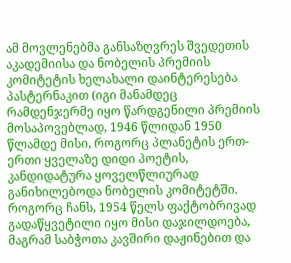ამ მოვლენებმა განსაზღვრეს შვედეთის აკადემიისა და ნობელის პრემიის კომიტეტის ხელახალი დაინტერესება პასტერნაკით (იგი მანამდეც რამდენჯერმე იყო წარდგენილი პრემიის მოსაპოვებლად, 1946 წლიდან 1950 წლამდე მისი, როგორც პლანეტის ერთ-ერთი ყველაზე დიდი პოეტის, კანდიდატურა ყოველწლიურად განიხილებოდა ნობელის კომიტეტში. როგორც ჩანს, 1954 წელს ფაქტობრივად გადაწყვეტილი იყო მისი დაჯილდოება, მაგრამ საბჭოთა კავშირი დაჟინებით და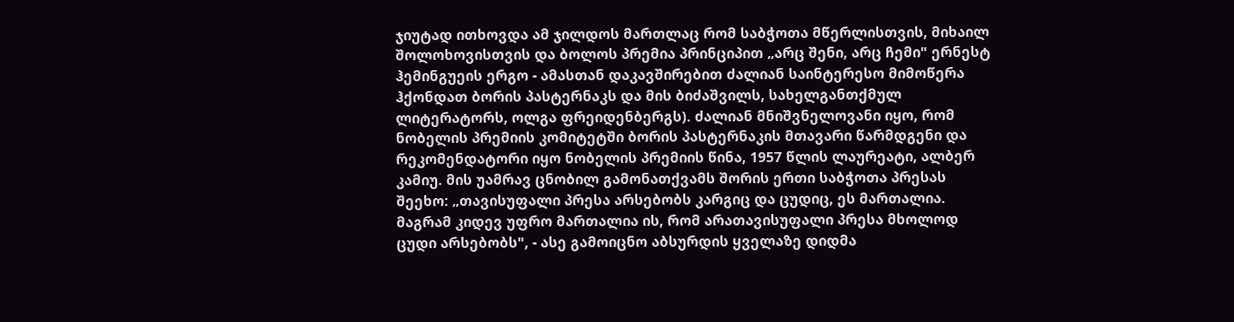ჯიუტად ითხოვდა ამ ჯილდოს მართლაც რომ საბჭოთა მწერლისთვის, მიხაილ შოლოხოვისთვის და ბოლოს პრემია პრინციპით „არც შენი, არც ჩემი" ერნესტ ჰემინგუეის ერგო - ამასთან დაკავშირებით ძალიან საინტერესო მიმოწერა ჰქონდათ ბორის პასტერნაკს და მის ბიძაშვილს, სახელგანთქმულ ლიტერატორს, ოლგა ფრეიდენბერგს). ძალიან მნიშვნელოვანი იყო, რომ ნობელის პრემიის კომიტეტში ბორის პასტერნაკის მთავარი წარმდგენი და რეკომენდატორი იყო ნობელის პრემიის წინა, 1957 წლის ლაურეატი, ალბერ კამიუ. მის უამრავ ცნობილ გამონათქვამს შორის ერთი საბჭოთა პრესას შეეხო: „თავისუფალი პრესა არსებობს კარგიც და ცუდიც, ეს მართალია. მაგრამ კიდევ უფრო მართალია ის, რომ არათავისუფალი პრესა მხოლოდ ცუდი არსებობს", - ასე გამოიცნო აბსურდის ყველაზე დიდმა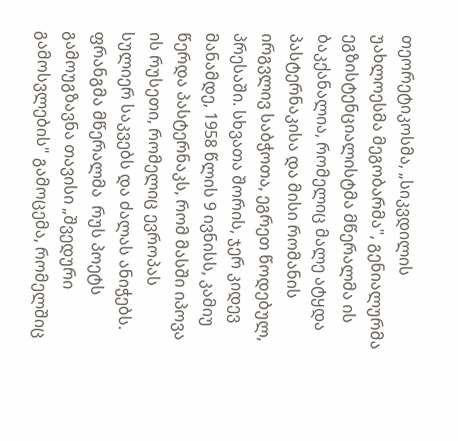თეორეტიკოსმა, „სიკვდილის უახლოესმა მეგობარმა", გენიალურმა ეგზისტენციალისტმა მწერალმა ის ბაკქანალია, რომელიც მალე ატყდა პასტერნაკისა და მისი რომანის  ირგვლივ საბჭოთა, ეგრეთ წოდებულ, პრესაში. სხვათა შორის, ჯერ კიდევ მანამდე, 1958 წლის 9 ივნისს, კამიუ წერდა პასტერნაკს, რომ მასში იპოვა ის რუსეთი, რომელიც ევროპას სულიერ საკვებს და ძალას ანიჭებს. ფრანგმა მწერალმა  რუს პოეტს გამოუგზავნა თავისი „შვედური გამოსვლების" გამოცემა, რომელშიც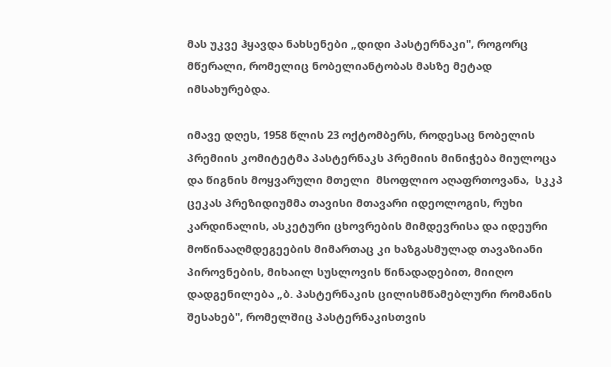მას უკვე ჰყავდა ნახსენები „დიდი პასტერნაკი", როგორც მწერალი, რომელიც ნობელიანტობას მასზე მეტად იმსახურებდა.

იმავე დღეს, 1958 წლის 23 ოქტომბერს, როდესაც ნობელის პრემიის კომიტეტმა პასტერნაკს პრემიის მინიჭება მიულოცა და წიგნის მოყვარული მთელი  მსოფლიო აღაფრთოვანა,  სკკპ ცეკას პრეზიდიუმმა თავისი მთავარი იდეოლოგის, რუხი კარდინალის, ასკეტური ცხოვრების მიმდევრისა და იდეური მოწინააღმდეგეების მიმართაც კი ხაზგასმულად თავაზიანი პიროვნების, მიხაილ სუსლოვის წინადადებით, მიიღო დადგენილება „ბ. პასტერნაკის ცილისმწამებლური რომანის შესახებ", რომელშიც პასტერნაკისთვის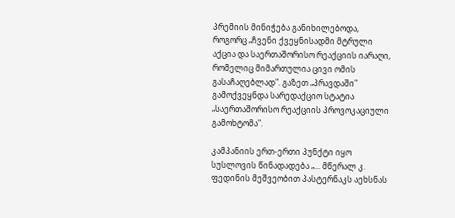პრემიის მინიჭება განიხილებოდა, როგორც „ჩვენი ქვეყნისადმი მტრული აქცია და საერთაშორისო რეაქციის იარაღი, რომელიც მიმართულია ცივი ომის გასაჩაღებლად". გაზეთ „პრავდაში" გამოქვეყნდა სარედაქციო სტატია „საერთაშორისო რეაქციის პროვოკაციული გამოხტომა".

კამპანიის ერთ-ერთი პუნქტი იყო სუსლოვის წინადადება „... მწერალ კ. ფედინის მეშვეობით პასტერნაკს აეხსნას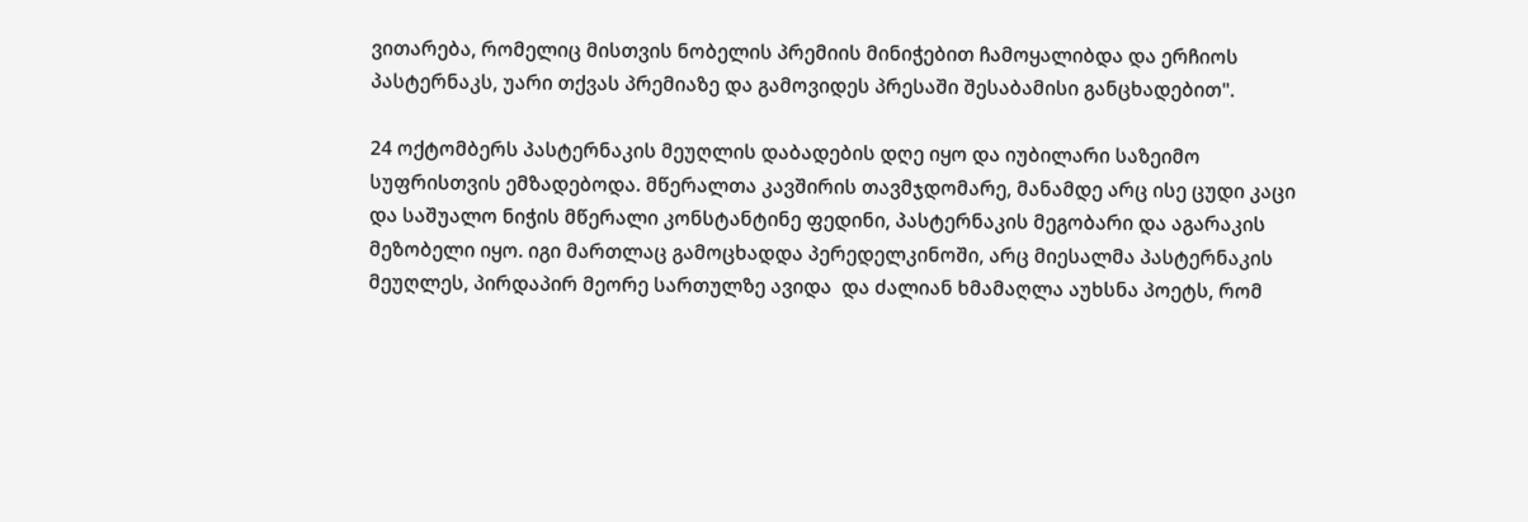ვითარება, რომელიც მისთვის ნობელის პრემიის მინიჭებით ჩამოყალიბდა და ერჩიოს პასტერნაკს, უარი თქვას პრემიაზე და გამოვიდეს პრესაში შესაბამისი განცხადებით".

24 ოქტომბერს პასტერნაკის მეუღლის დაბადების დღე იყო და იუბილარი საზეიმო სუფრისთვის ემზადებოდა. მწერალთა კავშირის თავმჯდომარე, მანამდე არც ისე ცუდი კაცი და საშუალო ნიჭის მწერალი კონსტანტინე ფედინი, პასტერნაკის მეგობარი და აგარაკის მეზობელი იყო. იგი მართლაც გამოცხადდა პერედელკინოში, არც მიესალმა პასტერნაკის მეუღლეს, პირდაპირ მეორე სართულზე ავიდა  და ძალიან ხმამაღლა აუხსნა პოეტს, რომ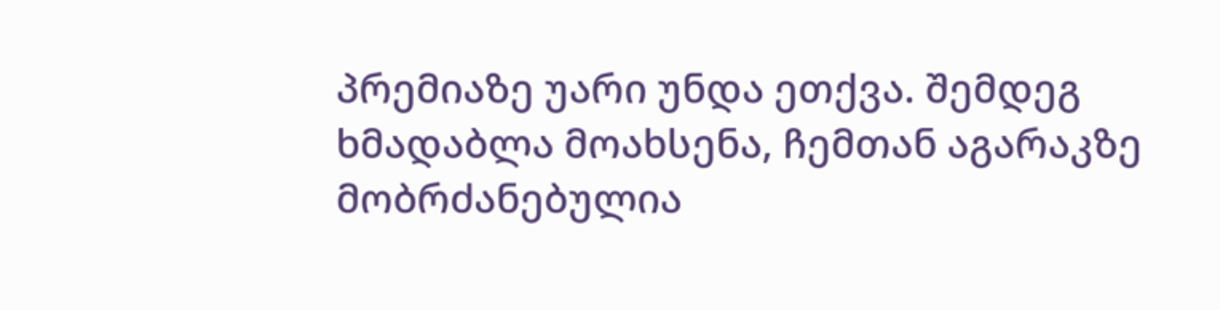პრემიაზე უარი უნდა ეთქვა. შემდეგ ხმადაბლა მოახსენა, ჩემთან აგარაკზე მობრძანებულია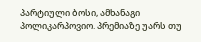პარტიული ბოსი, ამხანაგი პოლიკარპოვიო. პრემიაზე უარს თუ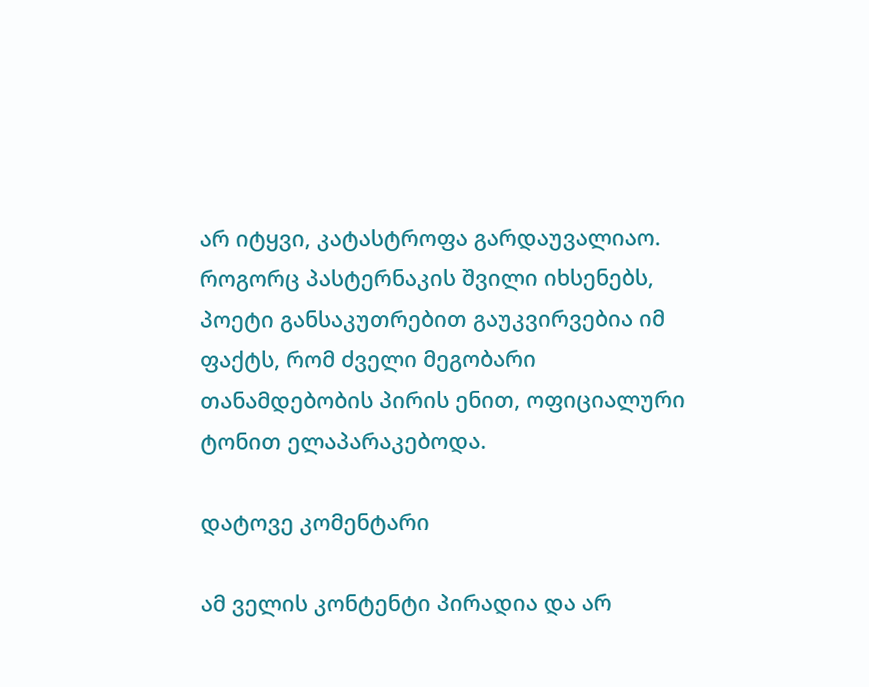არ იტყვი, კატასტროფა გარდაუვალიაო. როგორც პასტერნაკის შვილი იხსენებს, პოეტი განსაკუთრებით გაუკვირვებია იმ ფაქტს, რომ ძველი მეგობარი თანამდებობის პირის ენით, ოფიციალური ტონით ელაპარაკებოდა.

დატოვე კომენტარი

ამ ველის კონტენტი პირადია და არ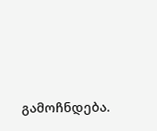გამოჩნდება.